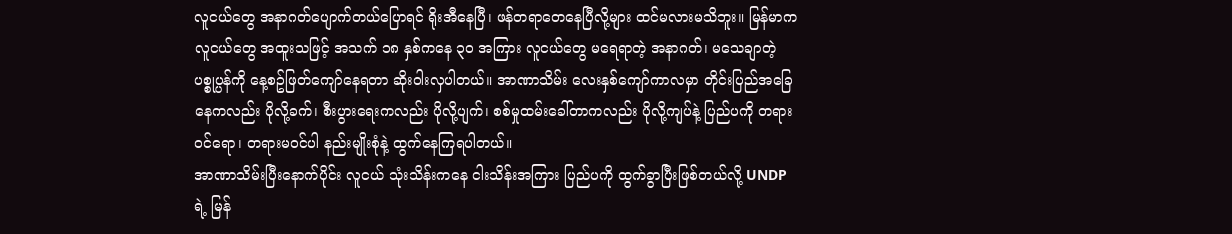လူငယ်တွေ အနာဂတ်ပျောက်တယ်ပြောရင် ရိုးအီနေပြီ၊ ဖန်တရာတေနေပြီလို့များ ထင်မလားမသိဘူး။ မြန်မာကလူငယ်တွေ အထူးသဖြင့် အသက် ၁၈ နှစ်ကနေ ၃၀ အကြား လူငယ်တွေ မရေရာတဲ့ အနာဂတ်၊ မသေချာတဲ့ပစ္စုပ္ပန်ကို နေ့စဥ်ဖြတ်ကျော်နေရတာ ဆိုးဝါးလှပါတယ်။ အာဏာသိမ်း လေးနှစ်ကျော်ကာလမှာ တိုင်းပြည်အခြေနေကလည်း ပိုလို့ခက်၊ စီးပွားရေးကလည်း ပိုလို့ပျက်၊ စစ်မှုထမ်းခေါ်တာကလည်း ပိုလို့ကျပ်နဲ့ ပြည်ပကို တရားဝင်ရော၊ တရားမဝင်ပါ နည်းမျိုးစုံနဲ့ ထွက်နေကြရပါတယ်။
အာဏာသိမ်းပြီးနောက်ပိုင်း လူငယ် သုံးသိန်းကနေ ငါးသိန်းအကြား ပြည်ပကို ထွက်ခွာပြီးဖြစ်တယ်လို့ UNDP ရဲ့ မြန်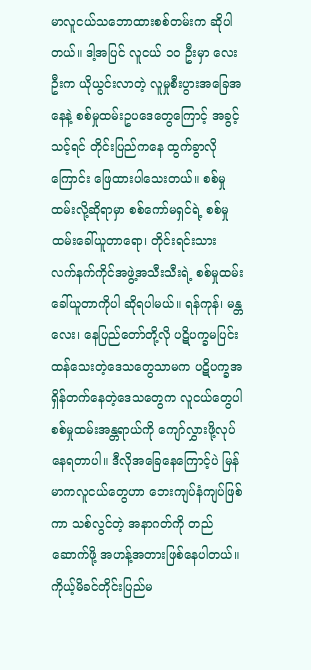မာလူငယ်သဘောထားစစ်တမ်းက ဆိုပါတယ်။ ဒါ့အပြင် လူငယ် ၁၀ ဦးမှာ လေးဦးက ယိုယွင်းလာတဲ့ လူမှုစီးပွားအခြေအနေနဲ့ စစ်မှုထမ်းဥပဒေတွေကြောင့် အခွင့်သင့်ရင် တိုင်းပြည်ကနေ ထွက်ခွာလိုကြောင်း ဖြေထားပါသေးတယ်။ စစ်မှုထမ်းလို့ဆိုရာမှာ စစ်ကော်မရှင်ရဲ့ စစ်မှုထမ်းခေါ်ယူတာရော၊ တိုင်းရင်းသား လက်နက်ကိုင်အဖွဲ့အသီးသီးရဲ့ စစ်မှုထမ်းခေါ်ယူတာကိုပါ ဆိုရပါမယ်။ ရန်ကုန်၊ မန္တလေး၊ နေပြည်တော်တို့လို ပဋိပက္ခမပြင်းထန်သေးတဲ့ဒေသတွေသာမက ပဋိပက္ခအရှိန်တက်နေတဲ့ဒေသတွေက လူငယ်တွေပါ စစ်မှုထမ်းအန္တရာယ်ကို ကျော်လွှားဖို့လုပ်နေရတာပါ။ ဒီလိုအခြေနေကြောင့်ပဲ မြန်မာကလူငယ်တွေဟာ ဘေးကျပ်နံကျပ်ဖြစ်ကာ သစ်လွင်တဲ့ အနာဂတ်ကို တည်ဆောက်ဖို့ အဟန့်အတားဖြစ်နေပါတယ်။
ကိုယ့်မိခင်တိုင်းပြည်မ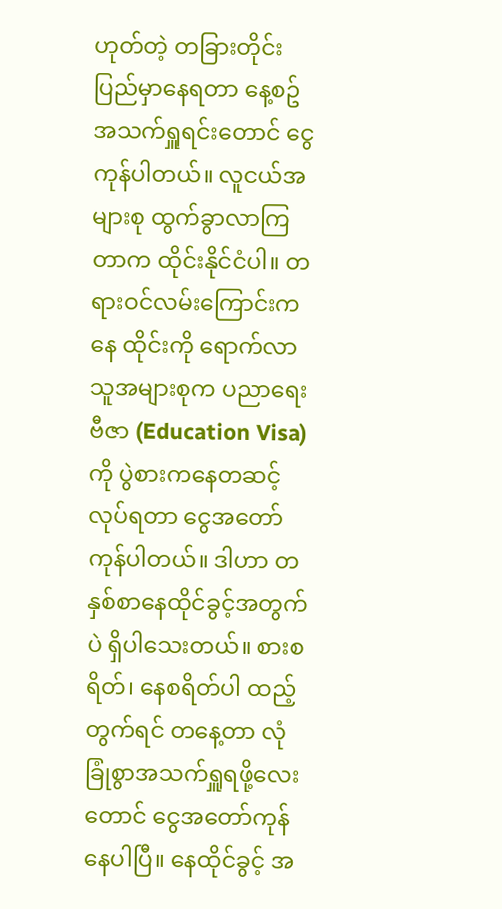ဟုတ်တဲ့ တခြားတိုင်းပြည်မှာနေရတာ နေ့စဥ်အသက်ရှူရင်းတောင် ငွေကုန်ပါတယ်။ လူငယ်အများစု ထွက်ခွာလာကြတာက ထိုင်းနိုင်ငံပါ။ တရားဝင်လမ်းကြောင်းကနေ ထိုင်းကို ရောက်လာသူအများစုက ပညာရေးဗီဇာ (Education Visa) ကို ပွဲစားကနေတဆင့် လုပ်ရတာ ငွေအတော်ကုန်ပါတယ်။ ဒါဟာ တနှစ်စာနေထိုင်ခွင့်အတွက်ပဲ ရှိပါသေးတယ်။ စားစရိတ်၊ နေစရိတ်ပါ ထည့်တွက်ရင် တနေ့တာ လုံခြုံစွာအသက်ရှူရဖို့လေးတောင် ငွေအတော်ကုန်နေပါပြီ။ နေထိုင်ခွင့် အ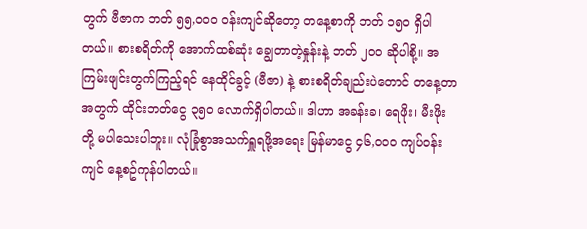တွက် ဗီဇာက ဘတ် ၅၅,၀၀၀ ဝန်းကျင်ဆိုတော့ တနေ့စာကို ဘတ် ၁၅၀ ရှိပါတယ်။ စားစရိတ်ကို အောက်ထစ်ဆုံး ချွေတာတဲ့နှုန်းနဲ့ ဘတ် ၂၀၀ ဆိုပါစို့။ အကြမ်းဖျင်းတွက်ကြည့်ရင် နေထိုင်ခွင့် (ဗီဇာ) နဲ့ စားစရိတ်ချည်းပဲတောင် တနေ့တာအတွက် ထိုင်းဘတ်ငွေ ၃၅၀ လောက်ရှိပါတယ်။ ဒါဟာ အခန်းခ၊ ရေဖိုး၊ မီးဖိုးတို့ မပါသေးပါဘူး။ လုံခြုံစွာအသက်ရှူရဖို့အရေး မြန်မာငွေ ၄၆,၀၀၀ ကျပ်ဝန်းကျင် နေ့စဥ်ကုန်ပါတယ်။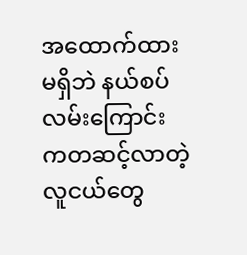အထောက်ထားမရှိဘဲ နယ်စပ်လမ်းကြောင်းကတဆင့်လာတဲ့ လူငယ်တွေ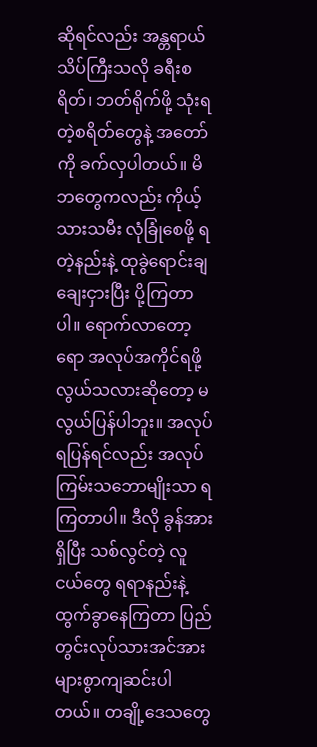ဆိုရင်လည်း အန္တရာယ် သိပ်ကြီးသလို ခရီးစရိတ်၊ ဘတ်ရိုက်ဖို့ သုံးရတဲ့စရိတ်တွေနဲ့ အတော်ကို ခက်လှပါတယ်။ မိဘတွေကလည်း ကိုယ့်သားသမီး လုံခြုံစေဖို့ ရတဲ့နည်းနဲ့ ထုခွဲရောင်းချချေးငှားပြီး ပို့ကြတာပါ။ ရောက်လာတော့ရော အလုပ်အကိုင်ရဖို့ လွယ်သလားဆိုတော့ မလွယ်ပြန်ပါဘူး။ အလုပ်ရပြန်ရင်လည်း အလုပ်ကြမ်းသဘောမျိုးသာ ရကြတာပါ။ ဒီလို ခွန်အားရှိပြီး သစ်လွင်တဲ့ လူငယ်တွေ ရရာနည်းနဲ့ ထွက်ခွာနေကြတာ ပြည်တွင်းလုပ်သားအင်အား များစွာကျဆင်းပါတယ်။ တချို့ဒေသတွေ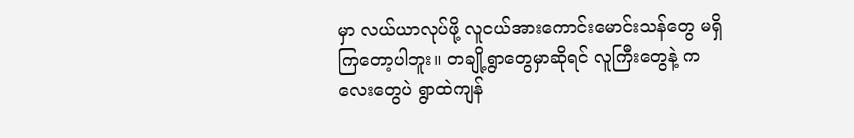မှာ လယ်ယာလုပ်ဖို့ လူငယ်အားကောင်းမောင်းသန်တွေ မရှိကြတော့ပါဘူး။ တချို့ရွာတွေမှာဆိုရင် လူကြီးတွေနဲ့ ကလေးတွေပဲ ရွာထဲကျန်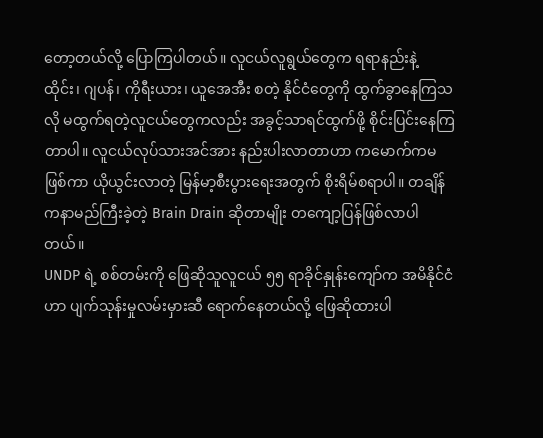တော့တယ်လို့ ပြောကြပါတယ်။ လူငယ်လူရွယ်တွေက ရရာနည်းနဲ့ ထိုင်း၊ ဂျပန်၊ ကိုရီးယား၊ ယူအေအီး စတဲ့ နိုင်ငံတွေကို ထွက်ခွာနေကြသလို မထွက်ရတဲ့လူငယ်တွေကလည်း အခွင့်သာရင်ထွက်ဖို့ စိုင်းပြင်းနေကြတာပါ။ လူငယ်လုပ်သားအင်အား နည်းပါးလာတာဟာ ကမောက်ကမဖြစ်ကာ ယိုယွင်းလာတဲ့ မြန်မာ့စီးပွားရေးအတွက် စိုးရိမ်စရာပါ။ တချိန်ကနာမည်ကြီးခဲ့တဲ့ Brain Drain ဆိုတာမျိုး တကျော့ပြန်ဖြစ်လာပါတယ်။
UNDP ရဲ့ စစ်တမ်းကို ဖြေဆိုသူလူငယ် ၅၅ ရာခိုင်နှုန်းကျော်က အမိနိုင်ငံဟာ ပျက်သုန်းမှုလမ်းမှားဆီ ရောက်နေတယ်လို့ ဖြေဆိုထားပါ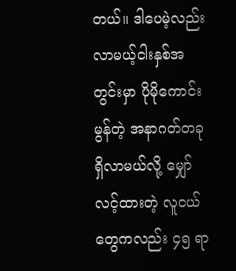တယ်။ ဒါပေမဲ့လည်း လာမယ့်ငါးနှစ်အတွင်းမှာ ပိုမိုကောင်းမွန်တဲ့ အနာဂတ်တခုရှိလာမယ်လို့ မျှော်လင့်ထားတဲ့ လူငယ်တွေကလည်း ၄၅ ရာ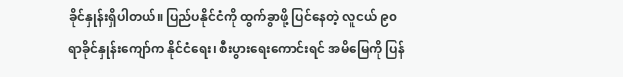ခိုင်နှုန်းရှိပါတယ်။ ပြည်ပနိုင်ငံကို ထွက်ခွာဖို့ ပြင်နေတဲ့ လူငယ် ၉၀ ရာခိုင်နှုန်းကျော်က နိုင်ငံရေး၊ စီးပွားရေးကောင်းရင် အမိမြေကို ပြန်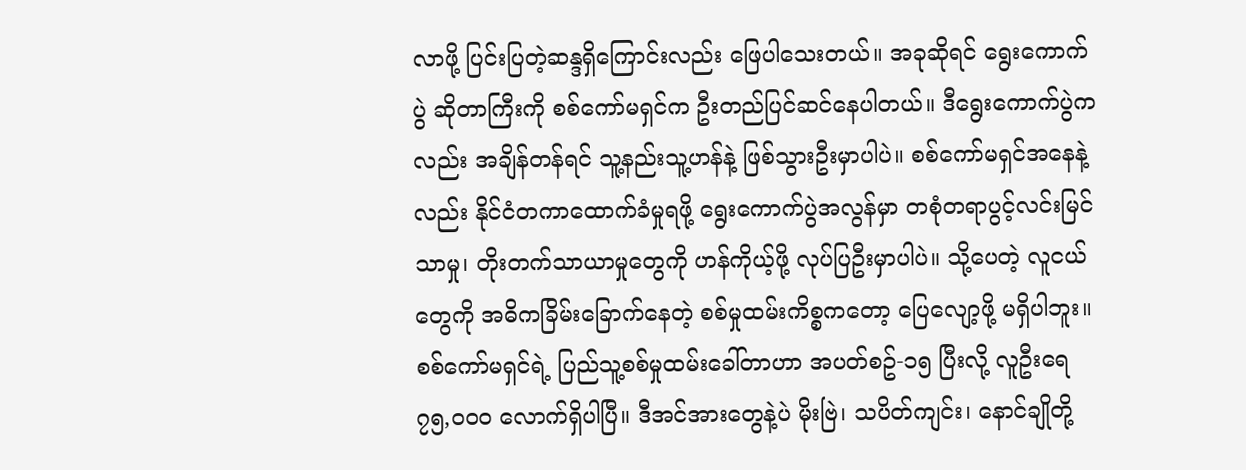လာဖို့ ပြင်းပြတဲ့ဆန္ဒရှိကြောင်းလည်း ဖြေပါသေးတယ်။ အခုဆိုရင် ရွေးကောက်ပွဲ ဆိုတာကြီးကို စစ်ကော်မရှင်က ဦးတည်ပြင်ဆင်နေပါတယ်။ ဒီရွေးကောက်ပွဲကလည်း အချိန်တန်ရင် သူ့နည်းသူ့ဟန်နဲ့ ဖြစ်သွားဦးမှာပါပဲ။ စစ်ကော်မရှင်အနေနဲ့လည်း နိုင်ငံတကာထောက်ခံမှုရဖို့ ရွေးကောက်ပွဲအလွန်မှာ တစုံတရာပွင့်လင်းမြင်သာမှု၊ တိုးတက်သာယာမှုတွေကို ဟန်ကိုယ့်ဖို့ လုပ်ပြဦးမှာပါပဲ။ သို့ပေတဲ့ လူငယ်တွေကို အဓိကခြိမ်းခြောက်နေတဲ့ စစ်မှုထမ်းကိစ္စကတော့ ပြေလျော့ဖို့ မရှိပါဘူး။
စစ်ကော်မရှင်ရဲ့ ပြည်သူ့စစ်မှုထမ်းခေါ်တာဟာ အပတ်စဥ်-၁၅ ပြီးလို့ လူဦးရေ ၇၅,၀၀၀ လောက်ရှိပါပြီ။ ဒီအင်အားတွေနဲ့ပဲ မိုးဗြဲ၊ သပိတ်ကျင်း၊ နောင်ချိုတို့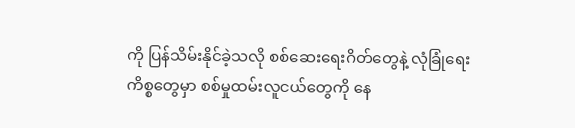ကို ပြန်သိမ်းနိုင်ခဲ့သလို စစ်ဆေးရေးဂိတ်တွေနဲ့ လုံခြုံရေးကိစ္စတွေမှာ စစ်မှုထမ်းလူငယ်တွေကို နေ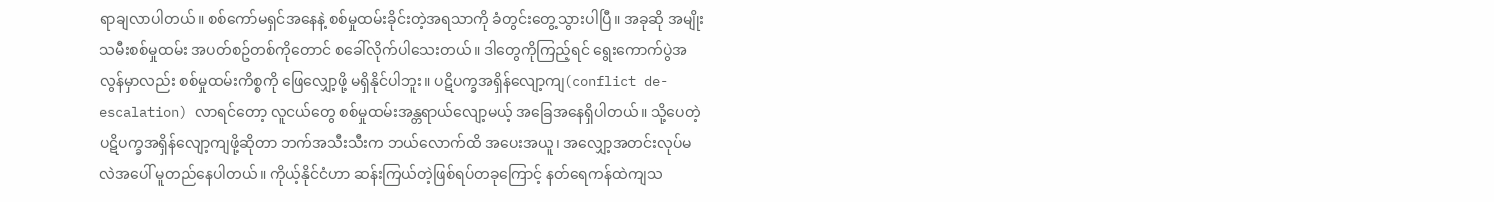ရာချလာပါတယ်။ စစ်ကော်မရှင်အနေနဲ့ စစ်မှုထမ်းခိုင်းတဲ့အရသာကို ခံတွင်းတွေ့သွားပါပြီ။ အခုဆို အမျိုးသမီးစစ်မှုထမ်း အပတ်စဥ်တစ်ကိုတောင် စခေါ်လိုက်ပါသေးတယ်။ ဒါတွေကိုကြည့်ရင် ရွေးကောက်ပွဲအလွန်မှာလည်း စစ်မှုထမ်းကိစ္စကို ဖြေလျှော့ဖို့ မရှိနိုင်ပါဘူး။ ပဋိပက္ခအရှိန်လျော့ကျ(conflict de-escalation) လာရင်တော့ လူငယ်တွေ စစ်မှုထမ်းအန္တရာယ်လျော့မယ့် အခြေအနေရှိပါတယ်။ သို့ပေတဲ့ ပဋိပက္ခအရှိန်လျော့ကျဖို့ဆိုတာ ဘက်အသီးသီးက ဘယ်လောက်ထိ အပေးအယူ၊ အလျှော့အတင်းလုပ်မလဲအပေါ် မူတည်နေပါတယ်။ ကိုယ့်နိုင်ငံဟာ ဆန်းကြယ်တဲ့ဖြစ်ရပ်တခုကြောင့် နတ်ရေကန်ထဲကျသ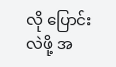လို ပြောင်းလဲဖို့ အ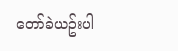တော်ခဲယဥ်းပါ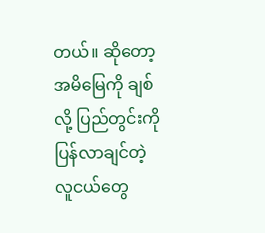တယ်။ ဆိုတော့ အမိမြေကို ချစ်လို့ ပြည်တွင်းကို ပြန်လာချင်တဲ့ လူငယ်တွေ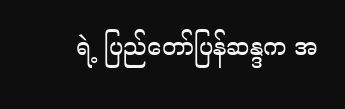ရဲ့ ပြည်တော်ပြန်ဆန္ဒက အ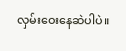လှမ်းဝေးနေဆဲပါပဲ။